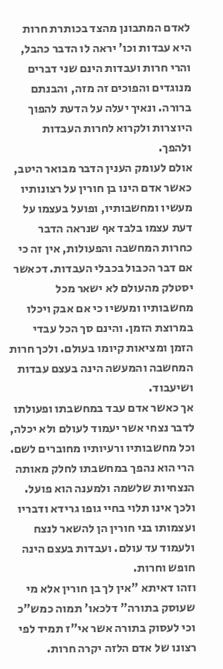לאדם המתבונן מהצד בכותרת חרות היא עבדות וכו' יראה לו הדבר כהבל, והרי חרות ועבדות הינם שני דברים מנוגדים והפוכים זה מזה, והבנתם ברורה. ונאיך יעלה על הדעת להפוך היוצרות ולקרוא לחרות העבדות ולהפך.
אולם לעומק הענין הדבר מבואר היטב, כאשר אדם הינו בן חורין על רצונותיו מעשיו ומחשבותיו, ופועל בעצמו על דעת עצמו בלבד אף שנראה הדבר כחרות המחשבה והפעולות, אין זה כי אם דבר הכבול בכבלי העבדות. דכאשר יסטלק מהעולם לא ישאר מכל מחשבותיו ומעשיו כי אם אבק ויכלו במרוצת הזמן. והינם סך הכל עבדי הזמן ומציאות קיומו בעולם. ולכך חרות המחשבה והמעשה הינה בעצם עבדות ושיעבוד.
אך כאשר אדם עבד במחשבתו ופעולתו לדבר נצחי אשר יעמוד לעולם ולא יכלה, וכל מחשבותיו ורעיותיו מחוברים לשם. הרי הוא נהפך במחשבתו לחלק מאותה הנצחיות שלשמה ולמענה הוא פועל. ולכך אינו תלוי בחיי גופו גרידא ודבריו ועצמותו בני חורין הן להשאר לנצח ולעמוד עד עולם. ועבדות בעצם הינה חופש וחרות.
וזהו דאיתא "אין לך בן חורין אלא מי שעוסק בתורה" דלכאו' תמוה כמש"כ וכי לעסוק בתורה אשר אי"ז תמיד לפי רצונו של אדם הלזה יקרה חרות.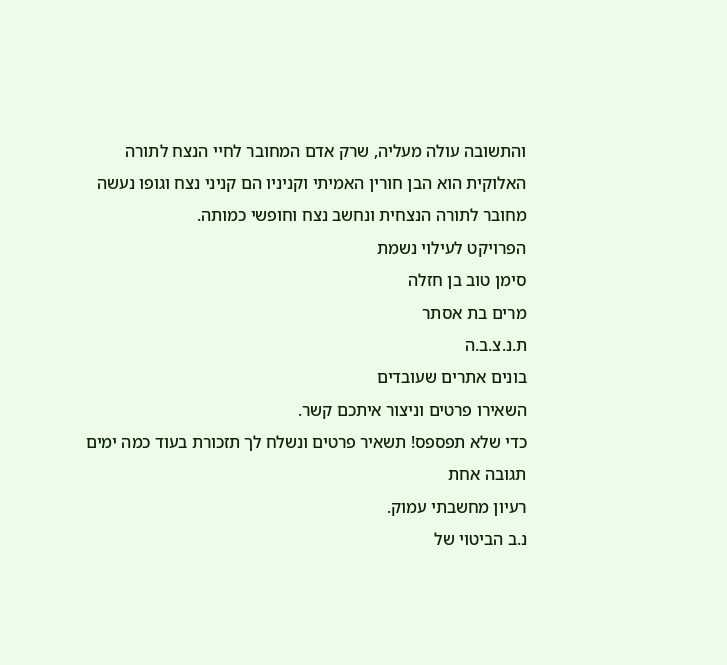והתשובה עולה מעליה, שרק אדם המחובר לחיי הנצח לתורה האלוקית הוא הבן חורין האמיתי וקניניו הם קניני נצח וגופו נעשה מחובר לתורה הנצחית ונחשב נצח וחופשי כמותה.
הפרויקט לעילוי נשמת
סימן טוב בן חזלה
מרים בת אסתר
ת.נ.צ.ב.ה
בונים אתרים שעובדים
השאירו פרטים וניצור איתכם קשר.
כדי שלא תפספס! תשאיר פרטים ונשלח לך תזכורת בעוד כמה ימים
תגובה אחת
רעיון מחשבתי עמוק.
נ.ב הביטוי של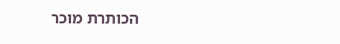הכותרת מוכר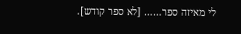לי מאיזה ספר…… [לא ספר קודש].